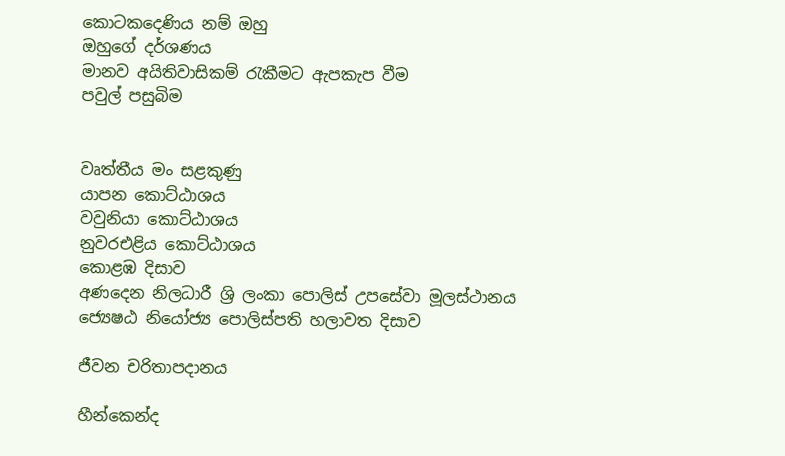කොටකදෙණිය නම් ඔහු
ඔහුගේ දර්ශණය
මානව අයිතිවාසිකම් රැකීමට ඇපකැප වීම
පවුල් පසුබිම


වෘත්තීය මං සළකුණු
යාපන කොට්ඨාශය
වවුනියා කොට්ඨාශය
නුවරඑළිය කොට්ඨාශය
කොළඹ දිසාව
අණදෙන නිලධාරී ශ්‍රි ලංකා පොලිස් උපසේවා මූලස්ථානය
ජ්‍යෙෂඨ නියෝජ්‍ය පොලිස්පති හලාවත දිසාව

ජීවන චරිතාපදානය

හීන්කෙන්ද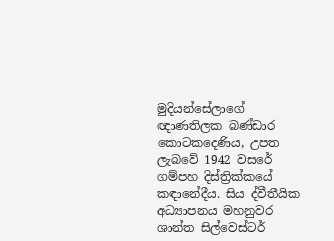මුදියන්සේලාගේ ඥාණතිලක බණ්ඩාර කොටකදෙණිය, උපත ලැබවේ 1942 වසරේ ගම්පහ දිස්ත්‍රික්කයේ කඳානේදීය. සිය ද්වීතීයික අධ්‍යාපනය මහනුවර ශාන්ත සිල්වෙස්ටර්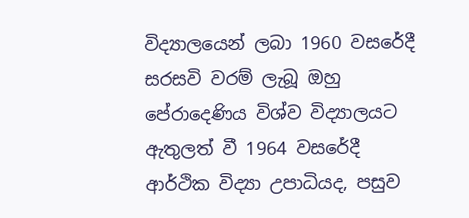විද්‍යාලයෙන් ලබා 1960 වසරේදී සරසවි වරම් ලැබූ ඔහු පේරාදෙණිය විශ්ව විද්‍යාලයට ඇතුලත් වී 1964 වසරේදී ආර්ථික විද්‍යා උපාධියද, පසුව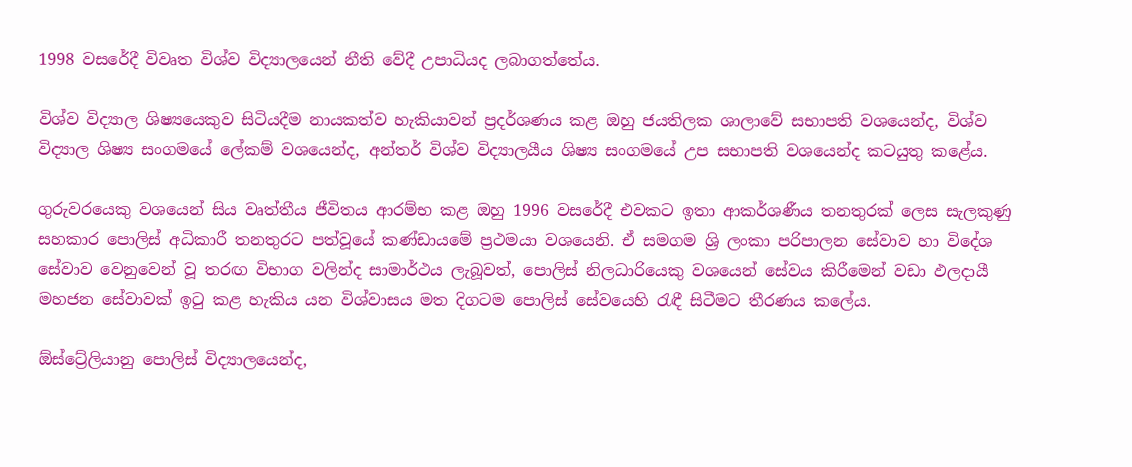1998 වසරේදී විවෘත විශ්ව විද්‍යාලයෙන් නීති වේදී උපාධියද ලබාගත්තේය.

විශ්ව විද්‍යාල ශිෂ්‍යයෙකුව සිටියදීම නායකත්ව හැකියාවන් ප්‍රදර්ශණය කළ ඔහු ජයතිලක ශාලාවේ සභාපති වශයෙන්ද, විශ්ව විද්‍යාල ශිෂ්‍ය සංගමයේ ලේකම් වශයෙන්ද, අන්තර් විශ්ව විද්‍යාලයීය ශිෂ්‍ය සංගමයේ උප සභාපති වශයෙන්ද කටයුතු කළේය.

ගුරුවරයෙකු වශයෙන් සිය වෘත්තීය ජීවිතය ආරම්භ කළ ඔහු 1996 වසරේදී එවකට ඉතා ආකර්ශණීය තනතුරක් ලෙස සැලකුණු සහකාර පොලිස් අධිකාරී තනතුරට පත්වූයේ කණ්ඩායමේ ප්‍රථමයා වශයෙනි. ඒ සමගම ශ්‍රි ලංකා පරිපාලන සේවාව හා විදේශ සේවාව වෙනුවෙන් වූ තරඟ විභාග වලින්ද සාමාර්ථය ලැබූවත්, පොලිස් නිලධාරියෙකු වශයෙන් සේවය කිරීමෙන් වඩා ඵලදායී මහජන සේවාවක් ඉටු කළ හැකිය යන විශ්වාසය මත දිගටම පොලිස් සේවයෙහි රැඳී සිටීමට තීරණය කලේය.

ඕස්ට්‍රේලියානු පොලිස් විද්‍යාලයෙන්ද,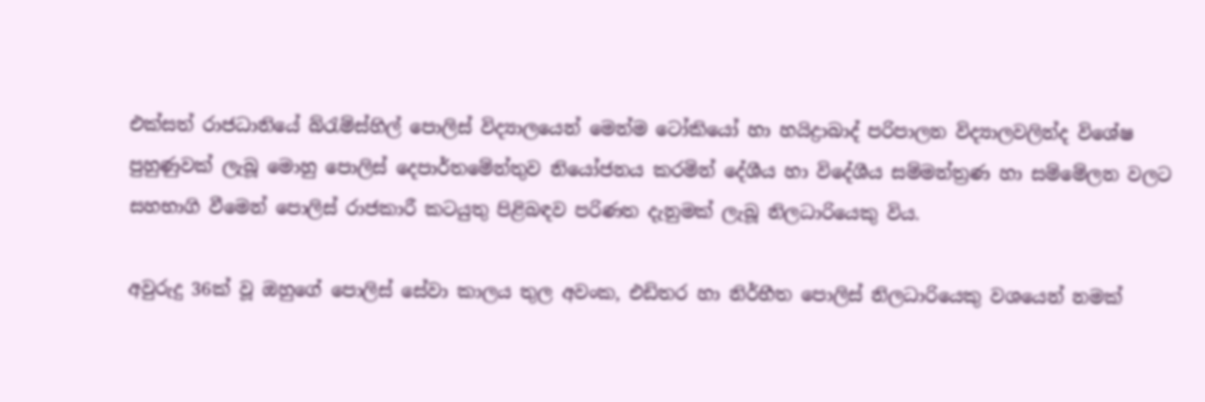එක්සත් රාජධානියේ බ්රැම්ස්හිල් පොලිස් විද්‍යාලයෙන් මෙන්ම ටෝකියෝ හා හයිද්‍රාබාද් පරිපාලන විද්‍යාලවලින්ද විශේෂ පුහුණුවක් ලැබූ මොහු පොලිස් දෙපාර්තමේන්තුව නියෝජනය කරමින් දේශීය හා විදේශීය සම්මන්ත්‍රණ හා සම්මේලන වලට සහභාගි වීමෙන් පොලිස් රාජකාරී කටයුතු පිළිබඳව පරිණත දැනුමක් ලැබූ නිලධාරියෙකු විය.

අවුරුදු 36ක් වූ ඔහුගේ පොලිස් සේවා කාලය තුල අවංක, එඩිතර හා නිර්භීත පොලිස් නිලධාරියෙකු වශයෙන් නමක්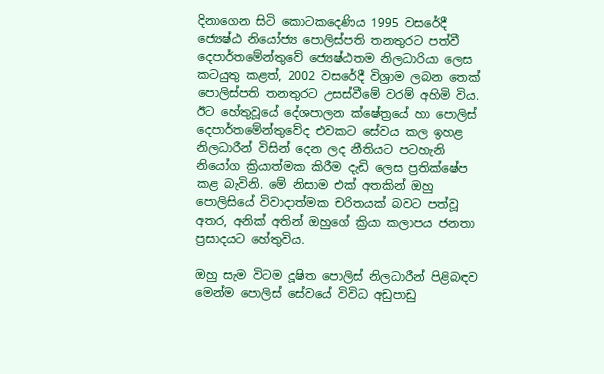දිනාගෙන සිටි කොටකදෙණිය 1995 වසරේදී ජ්‍යෙෂ්ඨ නියෝජ්‍ය පොලිස්පති තනතුරට පත්වී දෙපාර්තමේන්තුවේ ජ්‍යෙෂ්ඨතම නිලධාරියා ලෙස කටයුතු කළත්, 2002 වසරේදී විශ්‍රාම ලබන තෙක් පොලිස්පති තනතුරට උසස්වීමේ වරම් අහිමි විය. ඊට හේතුවූයේ දේශපාලන ක්ෂේත්‍රයේ හා පොලිස් දෙපාර්තමේන්තුවේද එවකට සේවය කල ඉහළ නිලධාරීන් විසින් දෙන ලද නීතියට පටහැනි නියෝග ක්‍රියාත්මක කිරීම දැඩි ලෙස ප්‍රතික්ෂේප කළ බැවිනි. මේ නිසාම එක් අතකින් ඔහු පොලිසියේ විවාදාත්මක චරිතයක් බවට පත්වූ අතර, අනික් අතින් ඔහුගේ ක්‍රියා කලාපය ජනතා ප්‍රසාදයට හේතුවිය.

ඔහු සැම විටම දූෂිත පොලිස් නිලධාරීන් පිළිබඳව මෙන්ම පොලිස් සේවයේ විවිධ අඩුපාඩු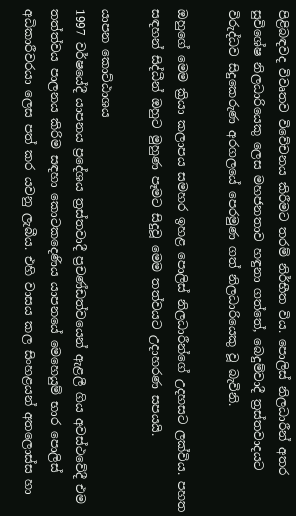පිළිබඳවද විවෘතව විවේචනය කිරීමට තරම් නිර්භීත විය. පොලිස් නිලධාරීන් අතර සුවිශේෂ නිලධාරියෙකු ලෙස මහජනතාව හඳුනා ගත්තේ, බෙදුම්වාදී ත්‍රස්තවාදයට විරුද්ධව සිදුකෙරුණ අරගලයේ පෙරමුණ ගත් නිලධාරියෙකු වූ බැවිනි.

ඔහුගේ මෙම ක්‍රියා කලාපය සමහර ඉහළ පොලිස් නිලධාරීන්ගේ උදහසට ලක්විය. පහත සඳහන් සිද්ධීන් ඔහුට මුහුණ පෑමට සිදුවූ මෙම තත්වයට උදාහරණ සපයයි.

යාපන කොට්ඨාශය
1997 වර්ෂයේදී යාපනය ප්‍රදේශය ත්‍රස්තවාදී ප්‍රචණ්ඩත්වයෙන් ඇළලී ගිය අවස්ථවේදී එම තත්ත්වය පාලනය කිරිම සඳහා කොටකදෙණිය යාපනයේ මෙහෙයුම් භාර පොලිස් අධිකාරීවරයා ලෙස පත් කර යවනු ලැබීය. එහි වාසය කල සිංහළයන් අතලොස්ස හා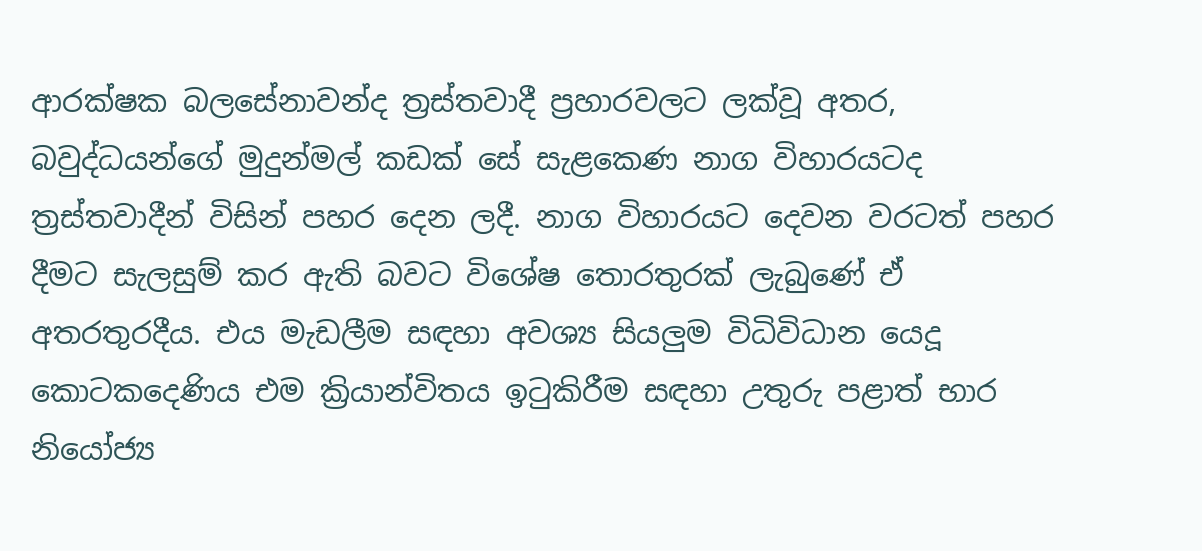ආරක්ෂක බලසේනාවන්ද ත්‍රස්තවාදී ප්‍රහාරවලට ලක්වූ අතර, බවුද්ධයන්ගේ මුදුන්මල් කඩක් සේ සැළකෙණ නාග විහාරයටද ත්‍රස්තවාදීන් විසින් පහර දෙන ලදී. නාග විහාරයට දෙවන වරටත් පහර දීමට සැලසුම් කර ඇති බවට විශේෂ තොරතුරක් ලැබුණේ ඒ අතරතුරදීය. එය මැඩලීම සඳහා අවශ්‍ය සියලුම විධිවිධාන යෙදූ කොටකදෙණිය එම ක්‍රියාන්විතය ඉටුකිරීම සඳහා උතුරු පළාත් භාර නියෝජ්‍ය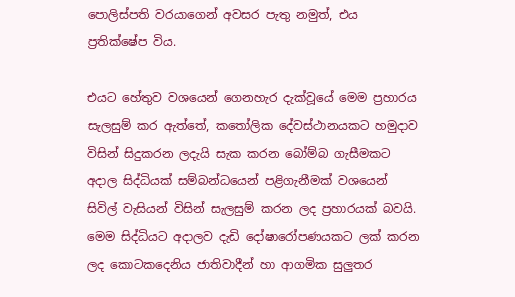පොලිස්පති වරයාගෙන් අවසර පැතු නමුත්, එය ප්‍රතික්ෂේප විය.

එයට හේතුව වශයෙන් ගෙනහැර දැක්වූයේ මෙම ප්‍රහාරය සැලසුම් කර ඇත්තේ, කතෝලික දේවස්ථානයකට හමුදාව විසින් සිදුකරන ලදැයි සැක කරන බෝම්බ ගැසීමකට අදාල සිද්ධියක් සම්බන්ධයෙන් පළිගැනීමක් වශයෙන් සිවිල් වැසියන් විසින් සැලසුම් කරන ලද ප්‍රහාරයක් බවයි. මෙම සිද්ධියට අදාලව දැඩි දෝෂාරෝපණයකට ලක් කරන ලද කොටකදෙනිය ජාතිවාදීන් හා ආගමික සුලුතර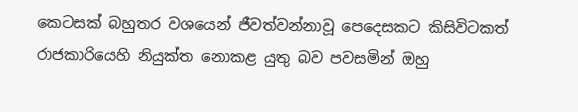කෙටසක් බහුතර වශයෙන් ජීවත්වන්නාවූ පෙදෙසකට කිසිවිටකත් රාජකාරියෙහි නියුක්ත නොකළ යුතු බව පවසමින් ඔහු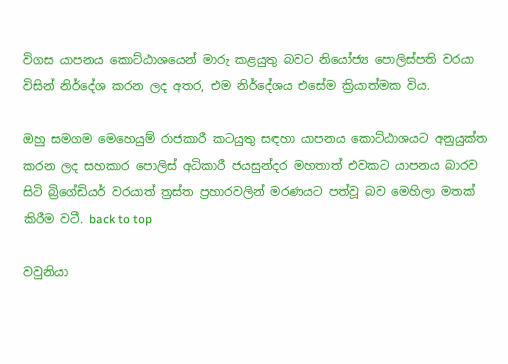විගස යාපනය කොට්ඨාශයෙන් මාරු කළයුතු බවට නියෝජ්‍ය පොලිස්පති වරයා විසින් නිර්දේශ කරන ලද අතර, එම නිර්දේශය එසේම ක්‍රියාත්මක විය.

ඔහු සමගම මෙහෙයුම් රාජකාරී කටයුතු සඳහා යාපනය කොට්ඨාශයට අනුයුක්ත කරන ලද සහකාර පොලිස් අධිකාරී ජයසුන්දර මහතාත් එවකට යාපනය බාරව සිටි බ්‍රිගේඩියර් වරයාත් ත්‍රස්ත ප්‍රහාරවලින් මරණයට පත්වූ බව මෙහිලා මතක් කිරීම වටී. back to top

වවුනියා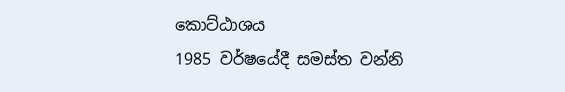කොට්ඨාශය
1985 වර්ෂයේදී සමස්ත වන්නි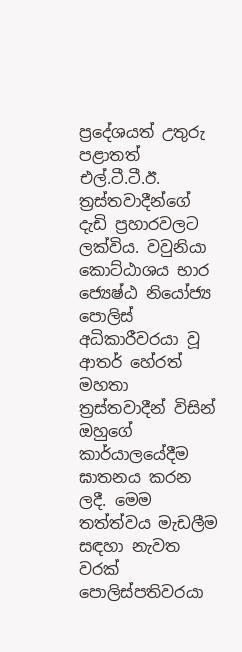ප්‍රදේශයත් උතුරු පළාතත් එල්.ටී.ටී.ඊ. ත්‍රස්තවාදීන්ගේ දැඩි ප්‍රහාරවලට ලක්විය. වවුනියා කොට්ඨාශය භාර ජ්‍යෙෂ්ඨ නියෝජ්‍ය පොලිස් අධිකාරීවරයා වූ ආතර් හේරත් මහතා ත්‍රස්තවාදීන් විසින් ඔහුගේ කාර්යාලයේදීම ඝාතනය කරන ලදී. මෙම තත්ත්වය මැඩලීම සඳහා නැවත වරක් පොලිස්පතිවරයා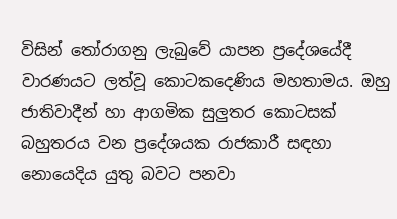විසින් තෝරාගනු ලැබුවේ යාපන ප්‍රදේශයේදී වාරණයට ලත්වූ කොටකදෙණිය මහතාමය. ඔහු ජාතිවාදීන් හා ආගමික සුලුතර කොටසක් බහුතරය වන ප්‍රදේශයක රාජකාරී සඳහා නොයෙදිය යුතු බවට පනවා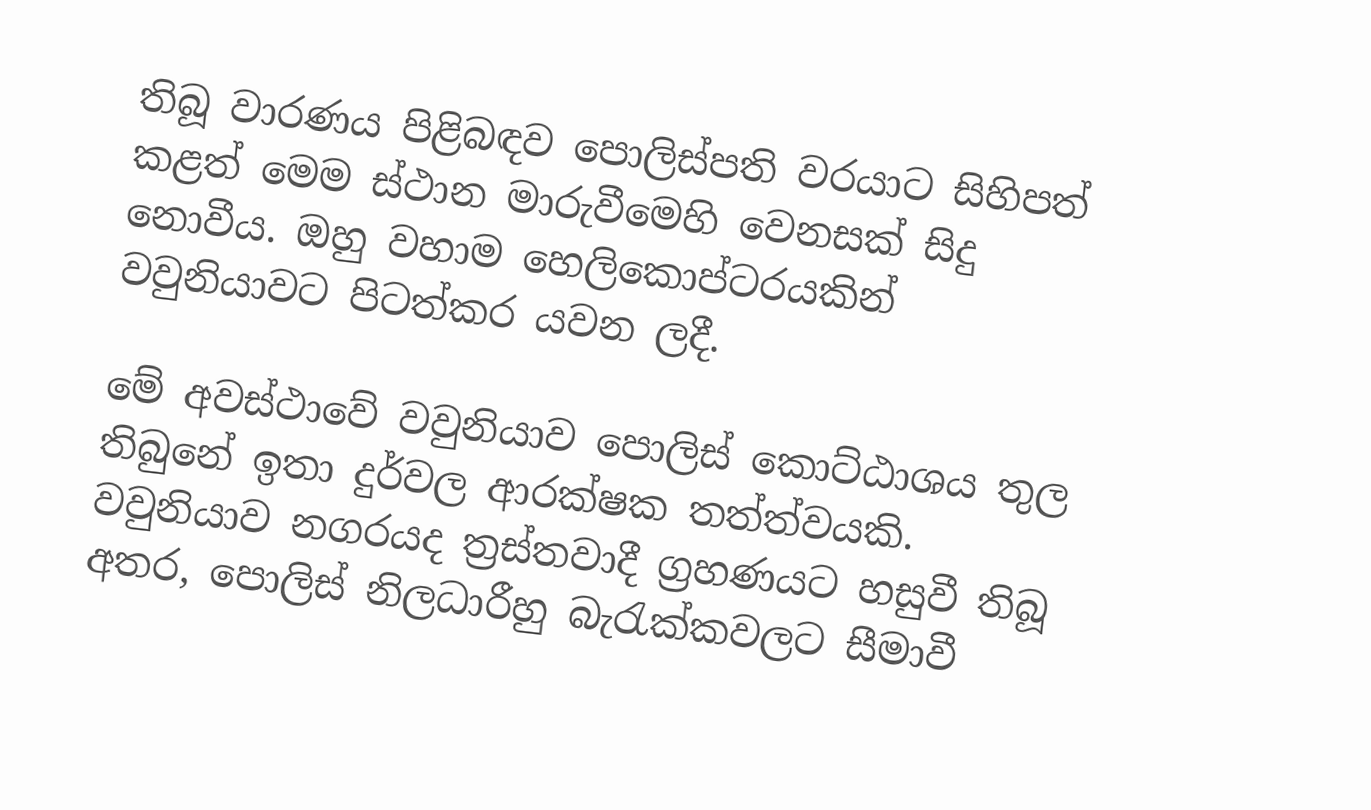තිබූ වාරණය පිළිබඳව පොලිස්පති වරයාට ‍සිහිපත් කළත් මෙම ස්ථාන මාරුවීමෙහි වෙනසක් සිදු නොවීය. ඔහු වහාම හෙලිකොප්ටරයකින් වවුනියාවට පිටත්කර යවන ලදී.

මේ අවස්ථාවේ වවුනියාව පොලිස් කොට්ඨාශය තුල තිබුනේ ඉතා දුර්වල ආරක්ෂක තත්ත්වයකි. වවුනියාව නගරයද ත්‍රස්තවාදී ග්‍රහණයට හසුවී තිබූ අතර, පොලිස් නිලධාරීහු බැරැක්කවලට සීමාවී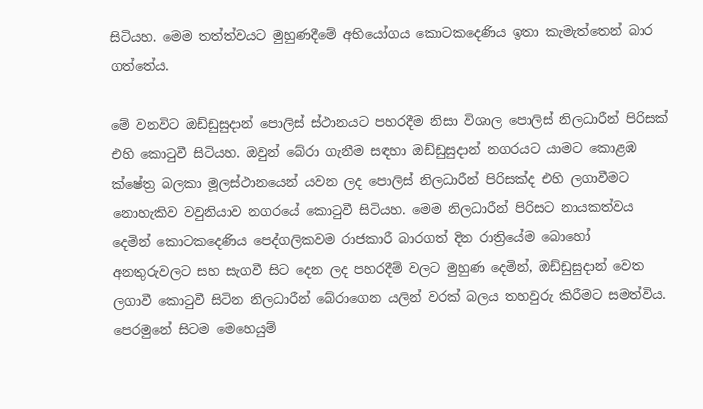සිටියහ. මෙම තත්ත්වයට මුහුණදීමේ අභියෝගය කොටකදෙණිය ඉතා කැමැත්තෙන් බාර ගත්තේය.

මේ වනවිට ඔඩ්ඩුසුදාන් පොලිස් ස්ථානයට පහරදීම නිසා විශාල පොලිස් නිලධාරීන් පිරිසක් එහි කොටුවී සිටියහ. ඔවුන් බේරා ගැනීම සඳහා ඔඩ්ඩුසුදාන් නගරයට යාමට කොළඹ ක්ෂේත්‍ර බලකා මූලස්ථානයෙන් යවන ලද පොලිස් නිලධාරීන් පිරිසක්ද එහි ලගාවීමට නොහැකිව වවුනියාව නගරයේ කොටුවී සිටියහ. මෙම නිලධාරීන් පිරිසට නායකත්වය දෙමින් කොටකදෙණිය පෙද්ගලිකවම රාජකාරී බාරගත් දින රාත්‍රියේම බොහෝ අනතුරුවලට සහ සැගවී සිට දෙන ලද පහරදීම් වලට මුහුණ දෙමින්, ඔඩ්ඩුසුදාන් වෙත ලගාවී කොටුවී සිටින නිලධාරීන් බේරාගෙන යලින් වරක් බලය තහවුරු කිරීමට සමත්විය. පෙරමුනේ සිටම මෙහෙයුම්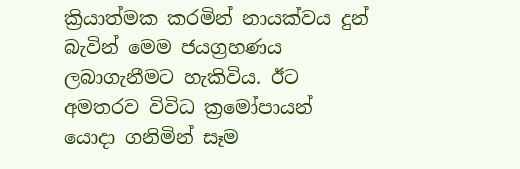ක්‍රියාත්මක කරමින් නායක්වය දුන් බැවින් මෙම ජයග්‍රහණය ලබාගැනීමට හැකිවිය. ඊට අමතරව විවිධ ක්‍රමෝපායන් යොදා ගනිමින් සෑම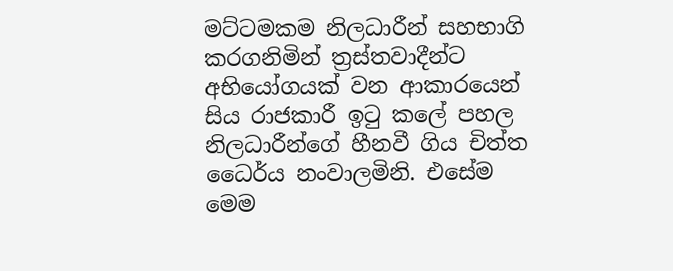මට්ටමකම නිලධාරීන් සහභාගි කරගනිමින් ත්‍රස්තවාදීන්ට අභියෝගයක් වන ආකාරයෙන් සිය රාජකාරී ඉටු කලේ පහල නිලධාරීන්ගේ හීනවී ගිය චිත්ත ධෛර්ය නංවාලමිනි. එසේම මෙම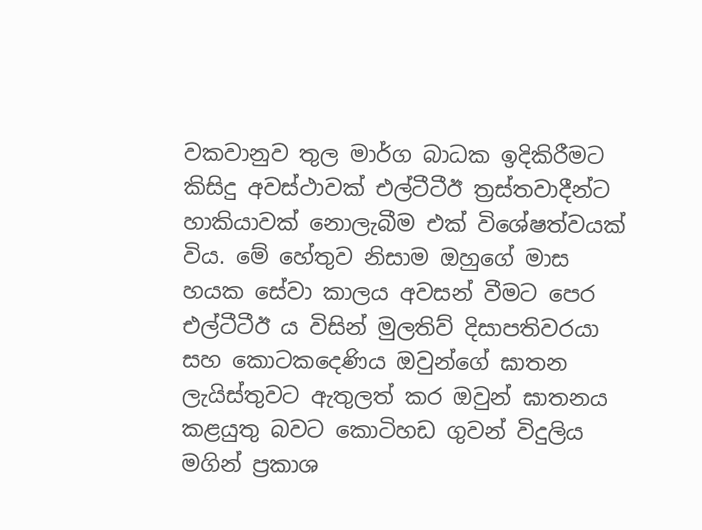වකවානුව තුල මාර්ග බාධක ඉදිකිරීමට කිසිදු අවස්ථාවක් එල්ටීටීඊ ත්‍රස්තවාදීන්ට හාකියාවක් නොලැබීම එක් විශේෂත්වයක් විය. මේ හේතුව නිසාම ඔහුගේ මාස හයක සේවා කාලය අවසන් වීමට පෙර එල්ටීටීඊ ය විසින් මුලතිව් දිසාපතිවරයා සහ කොටකදෙණිය ඔවුන්ගේ ඝාතන ලැයිස්තුවට ඇතුලත් කර ඔවුන් ඝාතනය කළයුතු බවට කොටිහඩ ගුවන් විදුලිය මගින් ප්‍රකාශ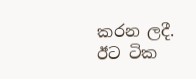කරන ලදී. ඊට ටික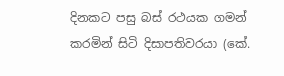දිනකට පසු බස් රථයක ගමන් කරමින් සිටි දිසාපතිවරයා (කේ.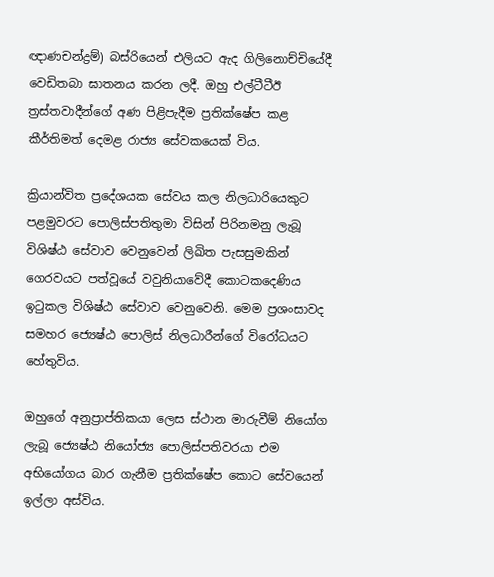ඥාණචන්ද්‍රම්) බස්රියෙන් එලියට ඇද ගිලිනොච්චියේදී වෙඩිතබා ඝාතනය කරන ලදී. ඔහු එල්ටීටීඊ ත්‍රස්තවාදීන්ගේ අණ පිළිපැදීම ප්‍රතික්ෂේප කළ කීර්තිමත් දෙමළ රාජ්‍ය සේවකයෙක් විය.

ක්‍රියාන්විත ප්‍රදේශයක සේවය කල නිලධාරියෙකුට පළමුවරට පොලිස්පතිතුමා විසින් පිරිනමනු ලැබූ විශිෂ්ඨ සේවාව වෙනුවෙන් ලිඛිත පැසසුමකින් ගෙරවයට පත්වූයේ වවුනියාවේදී කොටකදෙණිය ඉටුකල විශිෂ්ඨ සේවාව වෙනුවෙනි. මෙම ප්‍රශංසාවද සමහර ජ්‍යෙෂ්ඨ පොලිස් නිලධාරීන්ගේ විරෝධයට හේතුවිය.

ඔහුගේ අනුප්‍රාප්තිකයා ලෙස ස්ථාන මාරුවීම් නියෝග ලැබූ ජ්‍යෙෂ්ඨ නියෝජ්‍ය පොලිස්පතිවරයා එම අභියෝගය බාර ගැනීම ප්‍රතික්ෂේප කොට සේවයෙන් ඉල්ලා අස්විය.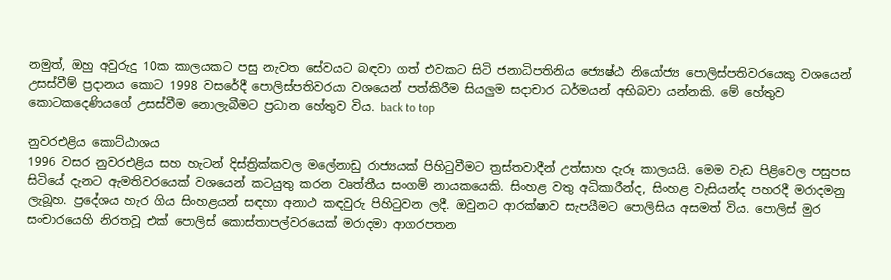නමුත්, ඔහු අවුරුදු 10ක කාලයකට පසු නැවත සේවයට බඳවා ගත් එවකට සිටි ජනාධිපතිනිය ජ්‍යෙෂ්ඨ නියෝජ්‍ය පොලිස්පතිවරයෙකු වශයෙන් උසස්වීම් ප්‍රදානය කොට 1998 වසරේදී පොලිස්පතිවරයා වශයෙන් පත්කිරීම සියලුම සදාචාර ධර්මයන් අභිබවා යන්නකි. මේ හේතුව කොටකදෙණියගේ උසස්වීම නොලැබීමට ප්‍රධාන හේතුව විය. back to top

නුවරඑළිය කොට්ඨාශය
1996 වසර නුවරඑළිය සහ හැටන් දිස්ත්‍රික්කවල මලේනාඩු රාජ්‍යයක් පිහිටුවීමට ත්‍රස්තවාදීන් උත්සාහ දැරූ කාලයයි. මෙම වැඩ පිළිවෙල පසුපස සිටියේ දැනට ඇමතිවරයෙක් වශයෙන් කටයුතු කරන වෘත්තීය සංගම් නායකයෙකි. සිංහළ වතු අධිකාරීන්ද, සිංහළ වැසියන්ද පහරදී මරාදමනු ලැබූහ. ප්‍රදේශය හැර ගිය සිංහළයන් සඳහා අනාථ කඳවුරු පිහිටුවන ලදී. ඔවුනට ආරක්ෂාව සැපයීමට පොලිසිය අසමත් විය. පොලිස් මුර සංචාරයෙහි නිරතවූ එක් පොලිස් කොස්තාපල්වරයෙක් මරාදමා ආගරපතන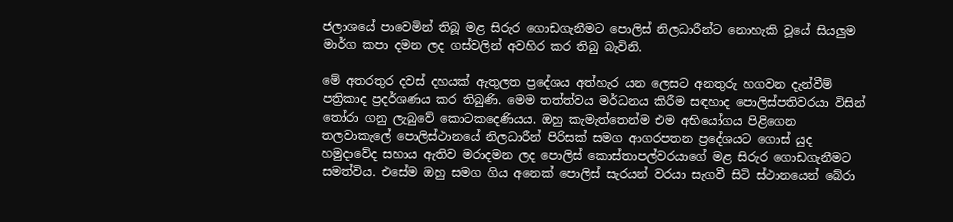ජලාශයේ පාවෙමින් තිබූ මළ සිරුර ගොඩගැනීමට පොලිස් නිලධාරීන්ට නොහැකි වූයේ සියලුම මාර්ග කපා දමන ලද ගස්වලින් අවහිර කර තිබු බැවිනි.

මේ අතරතුර දවස් දහයක් ඇතුලත ප්‍රදේශය අත්හැර යන ලෙසට අනතුරු හගවන දැන්වීම් පත්‍රිකාද ප්‍රදර්ශණය කර තිබුණි. මෙම තත්ත්වය මර්ධනය කිරීම සඳහාද පොලිස්පතිවරයා විසින් තෝරා ගනු ලැබුවේ කොටකදෙණියය. ඔහු කැමැත්තෙන්ම එම අභියෝගය පිළිගෙන තලවාකැලේ පොලිස්ථානයේ නිලධාරීන් පිරිසක් සමග ආගරපතන ප්‍රදේශයට ගොස් යුද හමුදාවේද සහාය ඇතිව මරාදමන ලද පොලිස් කොස්තාපල්වරයාගේ මළ සිරුර ගොඩගැනීමට සමත්විය. එසේම ඔහු සමග ගිය අනෙක් පොලිස් සැරයන් වරයා සැගවී සිටි ස්ථානයෙන් බේරා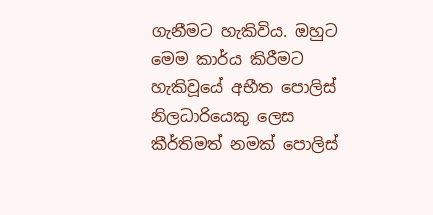ගැනීමට හැකිවිය. ඔහුට මෙම කාර්ය කිරීමට හැකිවූයේ අභීත පොලිස් නිලධාරියෙකු ලෙස කීර්තිමත් නමක් පොලිස්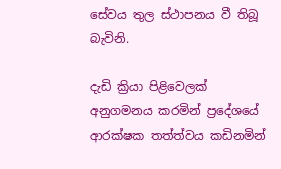සේවය තුල ස්ථාපනය වී තිබූ බැවිනි.

දැඩි ක්‍රියා පිළිවෙලක් අනුගමනය කරමින් ප්‍රදේශයේ ආරක්ෂක තත්ත්වය කඩිනමින්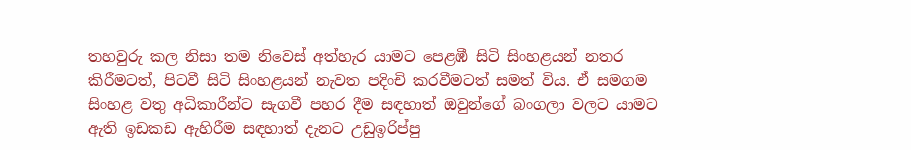තහවුරු කල නිසා තම නිවෙස් අත්හැර යාමට පෙළඹී සිටි සිංහළයන් නතර කිරීමටත්, පිටවී සිටි සිංහළයන් නැවත පදිංචි කරවීමටත් සමත් විය. ඒ සමගම සිංහළ වතු අධිකාරීන්ට සැගවී පහර දීම සඳහාත් ඔවුන්ගේ බංගලා වලට යාමට ඇති ඉඩකඩ ඇහිරීම සඳහාත් දැනට උඩුඉරිප්පු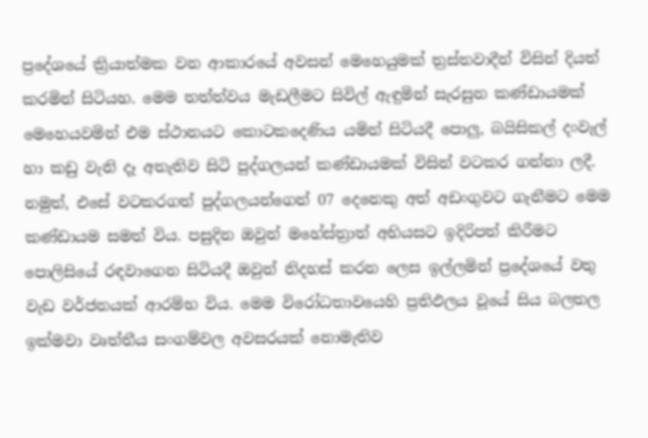ප්‍රදේශයේ ක්‍රියාත්මක වන ආකාරයේ අවසන් මෙහෙයුමක් ත්‍රස්තවාදීන් විසින් දියත් කරමින් සිටියහ. මෙම තත්ත්වය මැඩලීමට සිවිල් ඇඳුමින් සැරසුන කණ්ඩායමක් මෙහෙයවමින් එම ස්ථානයට කොටකදෙණිය යමින් සිටියදී පොලු, බයිසිකල් දංවැල් හා කඩු වැනි දෑ අතැතිව සිටි පුද්ගලයන් කණ්ඩායමක් විසින් වටකර ගන්නා ලදී. නමුත්, එසේ වටකරගත් පුද්ගලයන්ගෙන් 07 දෙනෙකු අත් අඩංගුවට ගැනීමට මෙම කණ්ඩායම සමත් විය. පසුදින ඔවුන් මහේස්ත්‍රාත් අභියසට ඉදිරිපත් කිරීමට පොලිසියේ රඳවාගෙන සිටියදී ඔවුන් නිදහස් කරන ලෙස ඉල්ලමින් ප්‍රදේශයේ වතු වැඩ වර්ජනයක් ආරම්භ විය. මෙම විරෝධතාවයෙහි ප්‍රතිඵලය වූයේ සිය බලතල ඉක්මවා වෘත්තීය සංගම්වල අවසරයක් නොමැතිව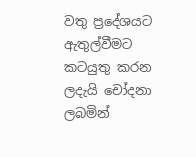වතු ප්‍රදේශයට ඇතුල්වීමට කටයුතු කරන ලදැයි චෝදනා ලබමින්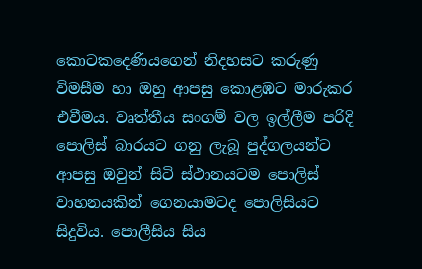කොටකදෙණියගෙන් නිදහසට කරුණු විමසීම හා ඔහු ආපසු කොළඹට මාරුකර එවීමය. වෘත්තීය සංගම් වල ඉල්ලීම පරිදි පොලිස් බාරයට ගනු ලැබූ පුද්ගලයන්ට ආපසු ඔවුන් සිටි ස්ථානයටම පොලිස් වාහනයකින් ගෙනයාමටද පොලිසියට සිදුවිය. පොලීසිය සිය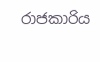රාජකාරිය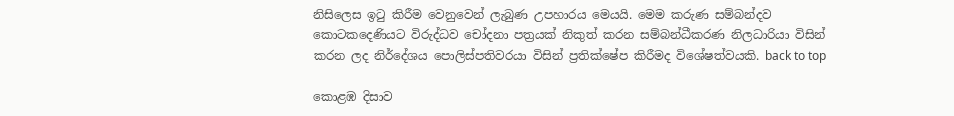නිසිලෙස ඉටු කිරීම වෙනුවෙන් ලැබුණ උපහාරය මෙයයි. මෙම කරුණ සම්බන්දව කොටකදෙණියට විරුද්ධව චෝදනා පත්‍රයක් නිකුත් කරන සම්බන්ධීකරණ නිලධාරියා විසින් කරන ලද නිර්දේශය පොලිස්පතිවරයා විසින් ප්‍රතික්ෂේප කිරීමද විශේෂත්වයකි. back to top

කොළඹ දිසාව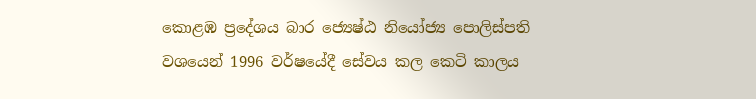කොළඹ ප්‍රදේශය බාර ජ්‍යෙෂ්ඨ නියෝජ්‍ය පොලිස්පති වශයෙන් 1996 වර්ෂයේදී සේවය කල කෙටි කාලය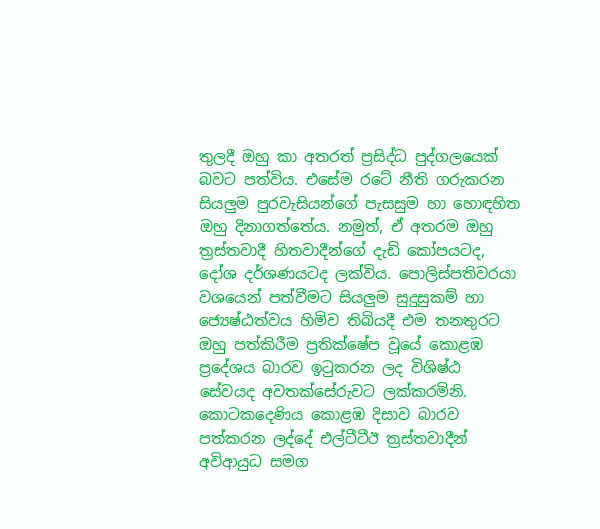තුලදී ඔහු කා අතරත් ප්‍රසිද්ධ පුද්ගලයෙක් බවට පත්විය. එසේම රටේ නීති ගරුකරන සියලුම පුරවැසියන්ගේ පැසසුම හා හොඳහිත ඔහු දිනාගත්තේය. නමුත්, ඒ අතරම ඔහු ත්‍රස්තවාදී හිතවාදීන්ගේ දැඩි කෝපයටද, දෝශ දර්ශණයටද ලක්විය. පොලිස්පතිවරයා වශයෙන් පත්වීමට සියලුම සුදුසුකම් හා ජ්‍යෙෂ්ඨත්වය හිමිව තිබියදී ‍එම තනතුරට ඔහු පත්කිරීම ප්‍රතික්ෂේප වූයේ කොළඹ ප්‍රදේශය බාරව ඉටුකරන ලද විශිෂ්ඨ සේවයද අවතක්සේරුවට ලක්කරමිනි. කොටකදෙණිය කොළඹ දිසාව බාරව පත්කරන ලද්දේ එල්ටීටීඊ ත්‍රස්තවාදීන් අවිආයුධ සමග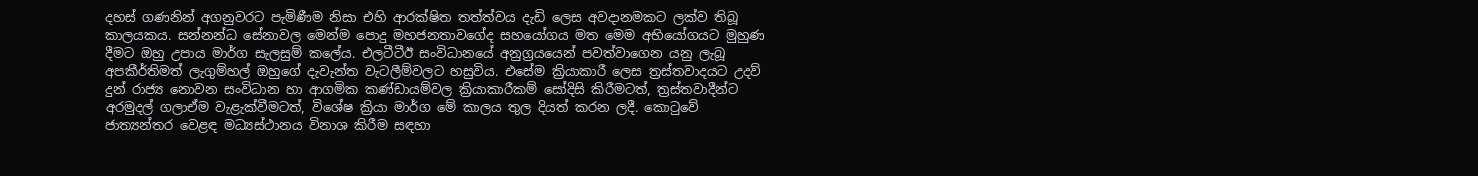දහස් ගණනින් අගනුවරට පැමිණීම නිසා එහි ආරක්ෂිත තත්ත්වය දැඩි ලෙස අවදානමකට ලක්ව තිබූ කාලයකය. සන්නන්ධ සේනාවල මෙන්ම පොදු මහජනතාවගේද සහයෝගය මත මෙම අභියෝගයට මුහුණ දීමට ඔහු උපාය මාර්ග සැලසුම් කලේය. එලටීටීඊ සංවිධානයේ අනුග්‍රයයෙන් පවත්වාගෙන යනු ලැබූ අපකීර්තිමත් ලැගුම්හල් ඔහුගේ දැවැන්ත වැටලීම්වලට හසුවිය. එසේම ක්‍රියාකාරී ලෙස ත්‍රස්තවාදයට උදව් දුන් රාජ්‍ය නොවන සංවිධාන හා ආගමික කණ්ඩායම්වල ක්‍රියාකාරීකම් සෝදිසි කිරීමටත්, ත්‍රස්තවාදීන්ට අරමුදල් ගලාඒම වැළැක්වීමටත්, විශේෂ ක්‍රියා මාර්ග මේ කාලය තුල දියත් කරන ලදී. කොටුවේ ජාත්‍යන්තර වෙළඳ මධ්‍යස්ථානය විනාශ කිරීම සඳහා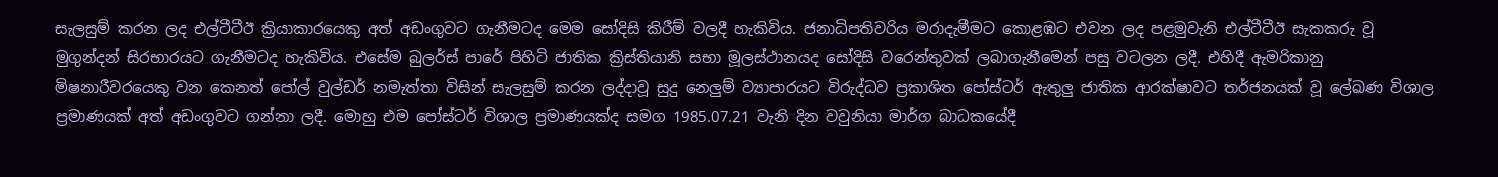සැලසුම් කරන ලද එල්ටීටීඊ ක්‍රියාකාරයෙකු අත් අඩංගුවට ගැනීමටද මෙම සෝදිසි කිරීම් වලදී හැකිවිය. ජනාධිපතිවරිය මරාදැමීමට කොළඹට එවන ලද පළමුවැනි එල්ටීටීඊ සැකකරු වූ මුගුන්දන් සිරභාරයට ගැනීමටද හැකිවිය. එසේම බුලර්ස් පාරේ පිහිටි ජාතික ක්‍රිස්තියානි සභා මූලස්ථානයද සෝදිසි වරෙන්තුවක් ලබාගැනීමෙන් පසු වටලන ලදී. එහිදී ඇමරිකානු මිෂනාරීවරයෙකු වන කෙනත් පෝල් වුල්ඩර් නමැත්තා විසින් සැලසුම් කරන ලද්දාවූ සුදු නෙලුම් ව්‍යාපාරයට විරුද්ධව ප්‍රකාශිත පෝස්ටර් ඇතුලු ජාතික ආරක්ෂාවට තර්ජනයක් වූ ලේඛණ විශාල ප්‍රමාණයක් අත් අඩංගුවට ගන්නා ලදී. මොහු එම පෝස්ටර් විශාල ප්‍රමාණයක්ද සමග 1985.07.21 වැනි දින වවුනියා මාර්ග බාධකයේදී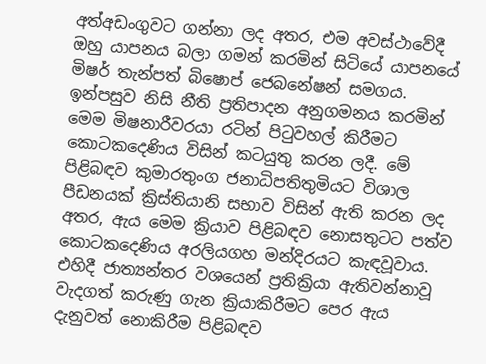අත්අඩංගුවට ගන්නා ලද අතර, එම අවස්ථාවේදී ඔහු යාපනය බලා ගමන් කරමින් සිටියේ යාපනයේ මිෂර් තැන්පත් බිෂොප් ජෙබනේෂන් සමගය. ඉන්පසුව නිසි නීති ප්‍රතිපාදන අනුගමනය කරමින් මෙම මිෂනාරීවරයා රටින් පිටුවහල් කිරීමට කොටකදෙණිය විසින් කටයුතු කරන ලදී. මේ පිළිබඳව කුමාරතුංග ජනාධිපතිතුමියට විශාල පීඩනයක් ක්‍රිස්තියානි සභාව විසින් ඇති කරන ලද අතර, ඇය මෙම ක්‍රියාව පිළිබඳව නොසතුටට පත්ව කොටකදෙණිය අරලියගහ මන්දිරයට කැඳවූවාය. එහිදී ජාත්‍යන්තර වශයෙන් ප්‍රතික්‍රියා ඇතිවන්නාවූ වැදගත් කරුණු ගැන ක්‍රියාකිරීමට පෙර ඇය දැනුවත් නොකිරීම පිළිබඳව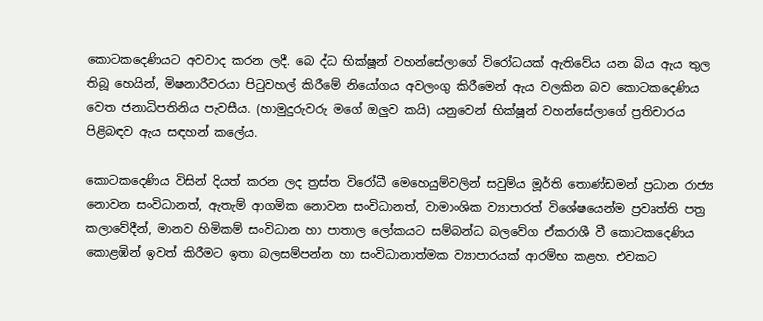කොටකදෙණියට අවවාද කරන ලදී. බෙ‍ ද්ධ භික්ෂූන් වහන්සේලාගේ විරෝධයක් ඇතිවේය යන බිය ඇය තුල තිබූ හෙයින්, මිෂනාරීවරයා පිටුවහල් කිරීමේ නියෝගය අවලංගු කිරීමෙන් ඇය වලකින බව කොටකදෙණිය වෙත ජනාධිපතිනිය පැවසීය. (හාමුදුරුවරු මගේ ඔලුව කයි) යනුවෙන් භික්ෂූන් වහන්සේලාගේ ප්‍රතිචාරය පිළිබඳව ඇය සඳහන් කලේය.

කොටකදෙණිය විසින් දියත් කරන ලද ත්‍රස්ත විරෝධී මෙහෙයුම්වලින් සවුම්ය මූර්ති තොණ්ඩමන් ප්‍රධාන රාජ්‍ය නොවන සංවිධානත්, ඇතැම් ආගමික නොවන සංවිධානත්, වාමාංශික ව්‍යාපාරත් විශේෂයෙන්ම ප්‍රවෘත්ති පත්‍ර කලාවේදීන්, මානව හිමිකම් සංවිධාන හා පාතාල ලෝකයට සම්බන්ධ බලවේග ඒකරාශී වී කොටකදෙණිය කොළඹින් ඉවත් කිරීමට ඉතා බලසම්පන්න හා සංවිධානාත්මක ව්‍යාපාරයක් ආරම්භ කළහ. එවකට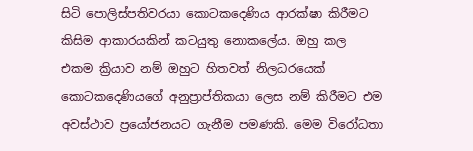සිටි පොලිස්පතිවරයා කොටකදෙණිය ආරක්ෂා කිරීමට කිසිම ආකාරයකින් කටයුතු නොකලේය. ඔහු කල එකම ක්‍රියාව නම් ඔහුට හිතවත් නිලධරයෙක් කොටකදෙණියගේ අනුප්‍රාප්තිකයා ලෙස නම් කිරීමට එම අවස්ථාව ප්‍රයෝජනයට ගැනීම පමණකි. මෙම විරෝධතා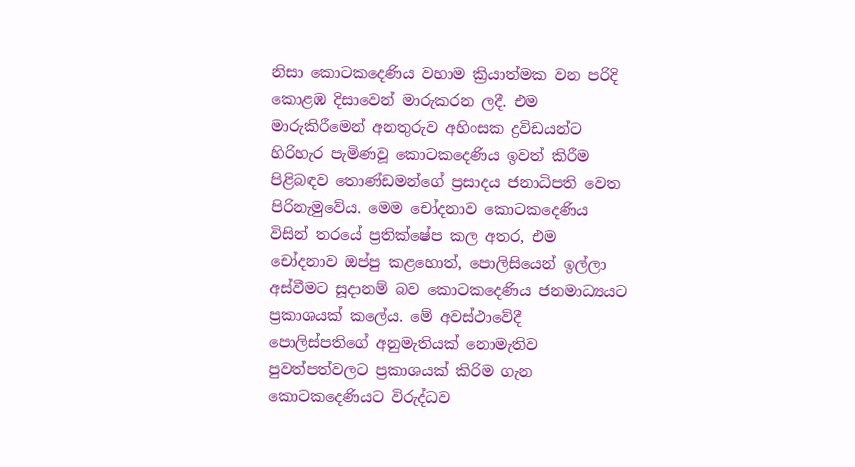නිසා කොටකදෙණිය වහාම ක්‍රියාත්මක වන පරිදි කොළඹ දිසාවෙන් මාරුකරන ලදී. එම මාරුකිරීමෙන් අනතුරුව අහිංසක ද්‍රවිඩයන්ට හිරිහැර පැමිණවූ කොටකදෙණිය ඉවත් කිරීම පිළිබඳව තොණ්ඩමන්ගේ ප්‍රසාදය ජනාධිපති වෙත පිරිනැමුවේය. මෙම චෝදනාව කොටකදෙණිය විසින් තරයේ ප්‍රතික්ෂේප කල අතර, එම චෝදනාව ඔප්පු කළහොත්, පොලිසියෙන් ඉල්ලා අස්වීමට සූදානම් බව කොටකදෙණිය ජනමාධ්‍යයට ප්‍රකාශයක් කලේය. මේ අවස්ථාවේදී පොලිස්පතිගේ අනුමැතියක් නොමැතිව පුවත්පත්වලට ප්‍රකාශයක් කිරිම ගැන කොටකදෙණියට විරුද්ධව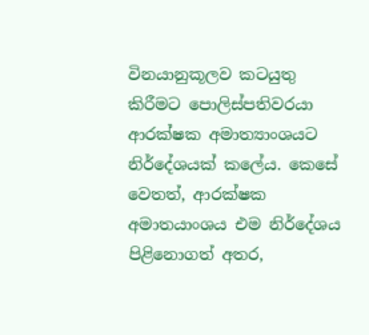විනයානුකූලව කටයුතු කිරීමට පොලිස්පතිවරයා ආරක්ෂක අමාත්‍යාංශයට නිර්දේශයක් කලේය. කෙසේ වෙතත්, ආරක්ෂක අමාතයාංශය එම නිර්දේශය පිළිනොගත් අතර,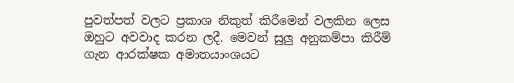පුවත්පත් වලට ප්‍රකාශ නිකුත් කිරීමෙන් වලකින ලෙස ඔහුට අවවාද කරන ලදී. මෙවන් සුලු අනුකම්පා කිරීම් ගැන ආරක්ෂක අමාතයාංශයට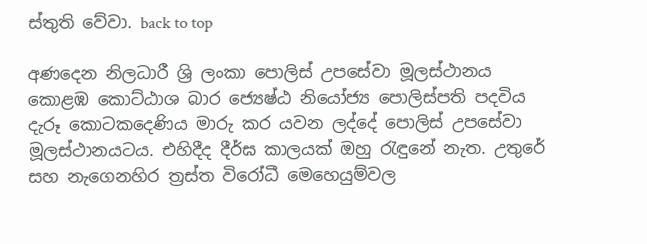ස්තුති වේවා. back to top

අණදෙන නිලධාරී ශ්‍රි ලංකා පොලිස් උපසේවා මූලස්ථානය
කොළඹ කොට්ඨාශ බාර ජ්‍යෙෂ්ඨ නියෝජ්‍ය පොලිස්පති පදවිය දැරූ කොටකදෙණිය මාරු කර යවන ලද්දේ පොලිස් උපසේවා මූලස්ථානයටය. එහිදීද දීර්ඝ කාලයක් ඔහු රැඳුනේ නැත. උතුරේ සහ නැගෙනහිර ත්‍රස්ත විරෝධී මෙහෙයුම්වල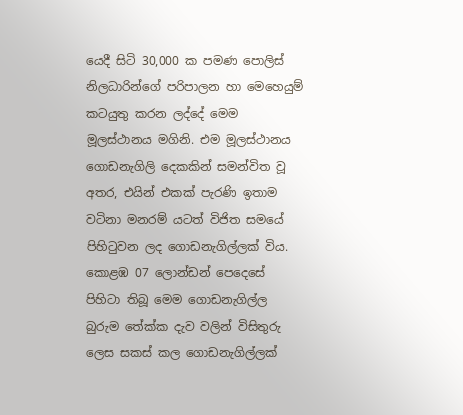යෙදී සිටි 30,000 ක පමණ පොලිස් නිලධාරින්ගේ පරිපාලන හා මෙහෙයුම් කටයුතු කරන ලද්දේ මෙම මූලස්ථානය මගිනි. එම මූලස්ථානය ගොඩනැගිලි දෙකකින් සමන්විත වූ අතර, එයින් එකක් පැරණි ඉතාම වටිනා මනරම් යටත් විජිත සමයේ පිහිටුවන ලද ගොඩනැගිල්ලක් විය. කොළඹ 07 ලොන්ඩන් පෙදෙසේ පිහිටා තිබූ මෙම ගොඩනැගිල්ල බුරුම තේක්ක දැව වලින් විසිතුරු ලෙස සකස් කල ගොඩනැගිල්ලක්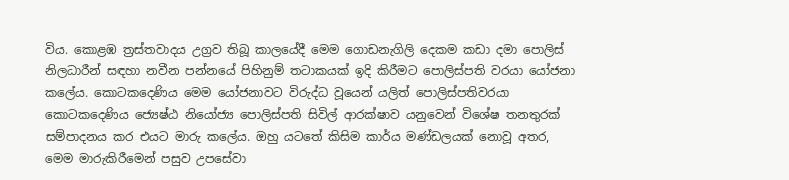විය. කොළඹ ත්‍රස්තවාදය උග්‍රව තිබූ කාලයේදී මෙම ගොඩනැගිලි දෙකම කඩා දමා පොලිස් නිලධාරීන් සඳහා නවීන පන්නයේ පිහිනුම් තටාකයක් ඉදි කිරීමට පොලිස්පති වරයා යෝජනා කලේය. කොටකදෙණිය මෙම යෝජනාවට විරුද්ධ වූයෙන් යලිත් පොලිස්පතිවරයා කොටකදෙණිය ජ්‍යෙෂ්ඨ නියෝජ්‍ය පොලිස්පති සිවිල් ආරක්ෂාව යනුවෙන් විශේෂ තනතුරක් සම්පාදනය කර එයට මාරු කලේය. ඔහු යටතේ කිසිම කාර්ය මණ්ඩලයක් නොවූ අතර, මෙම මාරුකිරීමෙන් පසුව උපසේවා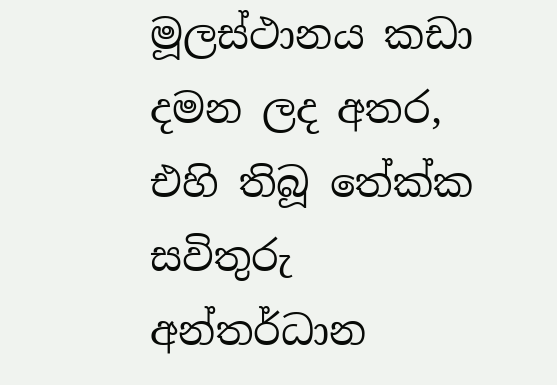මූලස්ථානය කඩා දමන ලද අතර, එහි තිබූ තේක්ක සවිතුරු අන්තර්ධාන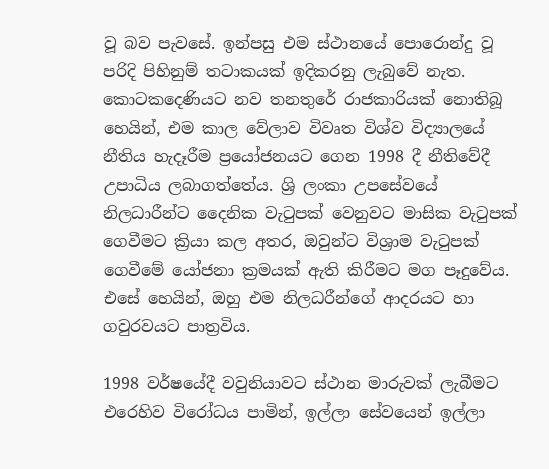වූ බව පැවසේ. ඉන්පසු එම ස්ථානයේ පොරොන්දු වූ පරිදි පිහිනුම් තටාකයක් ඉදිකරනු ලැබුවේ නැත. කොටකදෙණියට නව තනතුරේ රාජකාරියක් නොතිබූ හෙයින්, එම කාල වේලාව විවෘත විශ්ව විද්‍යාලයේ නීතිය හැදෑරීම ප්‍රයෝජනයට ගෙන 1998 දී නීතිවේදී උපාධිය ලබාගත්තේය. ශ්‍රි ලංකා උපසේවයේ නිලධාරීන්ට දෛනික වැටුපක් වෙනුවට මාසික වැටුපක් ගෙවීමට ක්‍රියා කල අතර, ඔවුන්ට විශ්‍රාම වැටුපක් ගෙවීමේ යෝජනා ක්‍රමයක් ඇති කිරීමට මග පෑදුවේය. එසේ හෙයින්, ඔහු එම නිලධරීන්ගේ ආදරයට හා ගවුරවයට පාත්‍රවිය.

1998 වර්ෂයේදී වවුනියාවට ස්ථාන මාරුවක් ලැබීමට එරෙහිව විරෝධය පාමින්, ඉල්ලා සේවයෙන් ඉල්ලා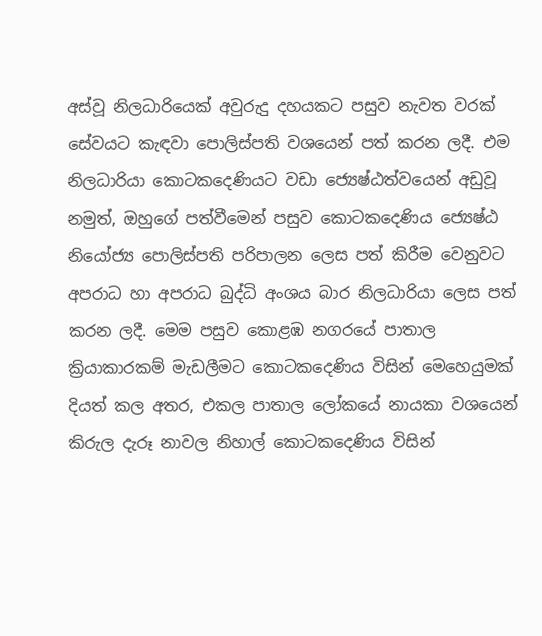අස්වූ නිලධාරියෙක් අවුරුදු දහයකට පසුව නැවත වරක් සේවයට කැඳවා පොලිස්පති වශයෙන් පත් කරන ලදී. එම නිලධාරියා කොටකදෙණියට වඩා ජ්‍යෙෂ්ඨත්වයෙන් අඩුවූ නමුත්, ඔහුගේ පත්වීමෙන් පසුව කොටකදෙණිය ජ්‍යෙෂ්ඨ නියෝජ්‍ය පොලිස්පති පරිපාලන ලෙස පත් කිරීම වෙනුවට අපරාධ හා අපරාධ බුද්ධි අංශය බාර නිලධාරියා ලෙස පත් කරන ලදී. මෙම පසුව කොළඹ නගරයේ පාතාල ක්‍රියාකාරකම් මැඩලීමට කොටකදෙණිය විසින් මෙහෙයුමක් දියත් කල අතර, එකල පාතාල ලෝකයේ නායකා වශයෙන් කිරුල දැරූ නාවල නිහාල් කොටකදෙණිය විසින්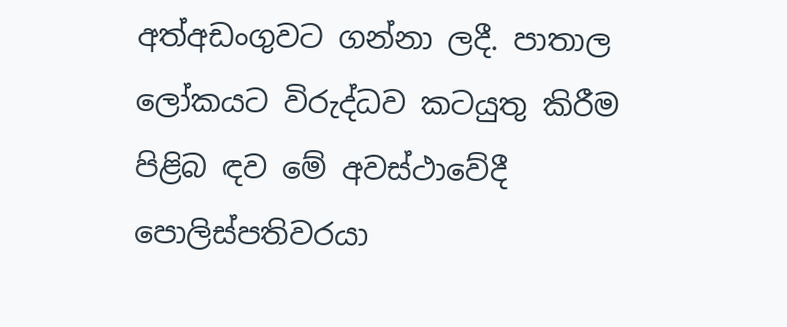අත්අඩංගුවට ගන්නා ලදී. පාතාල ලෝකයට විරුද්ධව කටයුතු කිරීම පිළිබ ඳව මේ අවස්ථාවේදී පොලිස්පතිවරයා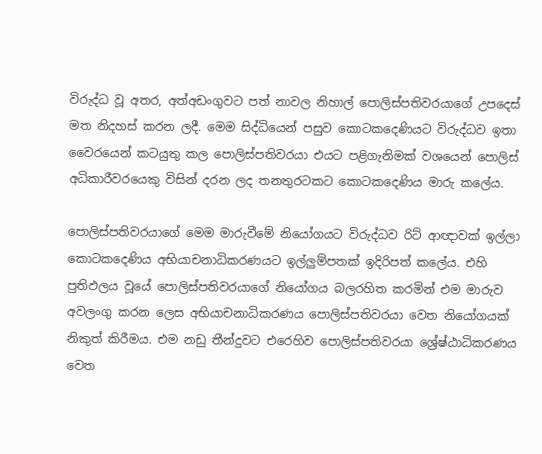විරුද්ධ වූ අතර, අත්අඩංගුවට පත් නාවල නිහාල් පොලිස්පතිවරයාගේ උපදෙස් මත නිදහස් කරන ලදී. මෙම සිද්ධියෙන් පසුව කොටකදෙණියට විරුද්ධව ඉතා වෛරයෙන් කටයුතු කල පොලිස්පතිවරයා එයට පළිගැනිමක් වශයෙන් පොලිස් අධිකාරීවරයෙකු විසින් දරන ලද තනතුරටකට කොටකදෙණිය මාරු කලේය.

පොලිස්පතිවරයාගේ මෙම මාරුවීමේ නියෝගයට විරුද්ධව රිට් ආඥාවක් ඉල්ලා කොටකදෙණිය අභියාචනාධිකරණයට ඉල්ලුම්පතක් ඉදිරිපත් කලේය. එහි පුතිඵලය වූයේ පොලිස්පතිවරයාගේ නියෝගය බලරහිත කරමින් එම මාරුව අවලංගු කරන ලෙස අභියාචනාධිකරණය පොලිස්පතිවරයා‍ වෙත නියෝගයක් නිකුත් කිරීමය. එම නඩු තීන්දුවට එරෙහිව පොලිස්පතිවරයා ශ්‍රේෂ්ඨාධිකරණය වෙත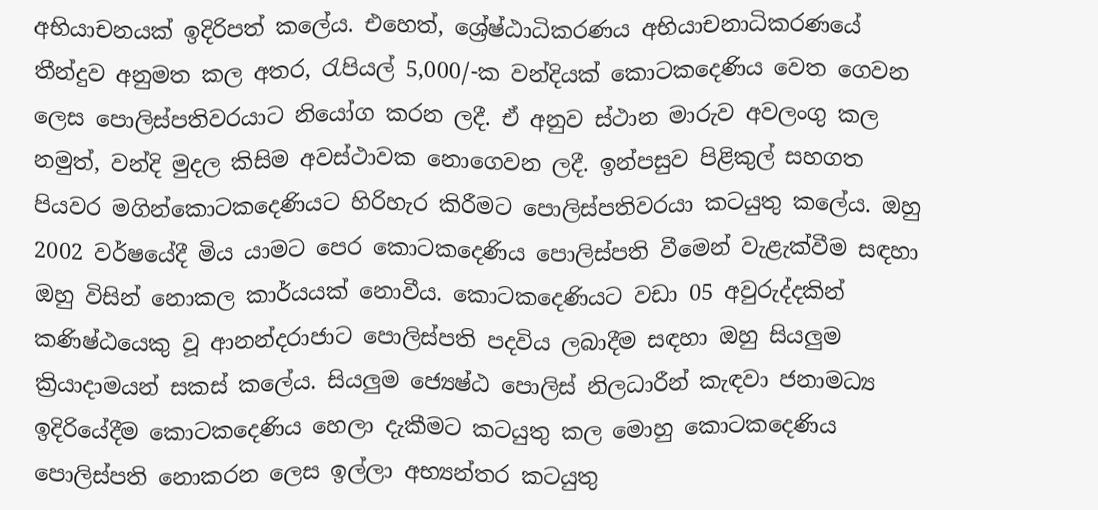අභියාචනයක් ඉදිරිපත් කලේය. එහෙත්, ශ්‍රේෂ්ඨාධිකරණය අභියාචනාධිකරණයේ තීන්දුව අනුමත කල අතර, රැපියල් 5,000/-ක වන්දියක් කොටකදෙණිය වෙත ගෙවන ලෙස පොලිස්පතිවරයාට නියෝග කරන ලදී. ඒ අනුව ස්ථාන මාරුව අවලංගු කල නමුත්, වන්දි මුදල කිසිම අවස්ථාවක නොගෙවන ලදී. ඉන්පසුව පිළිකුල් සහගත පියවර මගින්කොටකදෙණියට හිරිහැර කිරීමට පොලිස්පතිවරයා කටයුතු කලේය. ඔහු 2002 වර්ෂයේදී මිය යාමට පෙර කොටකදෙණිය පොලිස්පති වීමෙන් වැළැක්වීම සඳහා ඔහු විසින් නොකල කාර්යයක් නොවීය. කොටකදෙණියට වඩා 05 අවුරුද්දකින් කණිෂ්ඨයෙකු වූ ආනන්දරාජාට පොලිස්පති පදවිය ලබාදීම සඳහා ඔහු සියලුම ක්‍රියාදාමයන් සකස් කලේය. සියලුම ජ්‍යෙෂ්ඨ පොලිස් නිලධාරීන් කැඳවා ජනාමධ්‍ය ඉදිරියේදීම කොටකදෙණිය හෙලා දැකීමට කටයුතු කල මොහු කොටකදෙණිය පොලිස්පති නොකරන ලෙස ඉල්ලා අභ්‍යන්තර කටයුතු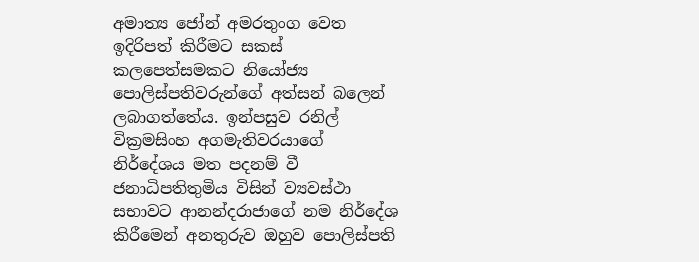අමාත්‍ය ජෝන් අමරතුංග වෙත ඉදිරිපත් කිරීමට සකස් කලපෙත්සමකට නියෝජ්‍ය පොලිස්පතිවරුන්ගේ අත්සන් බලෙන් ලබාගත්තේය. ඉන්පසුව රනිල් වික්‍රමසිංහ අගමැතිවරයාගේ නිර්දේශය මත පදනම් වී ජනාධිපතිතුමිය විසින් ව්‍යවස්ථා සභාවට ආනන්දරාජාගේ නම නිර්දේශ කිරීමෙන් අනතුරුව ඔහුව පොලිස්පති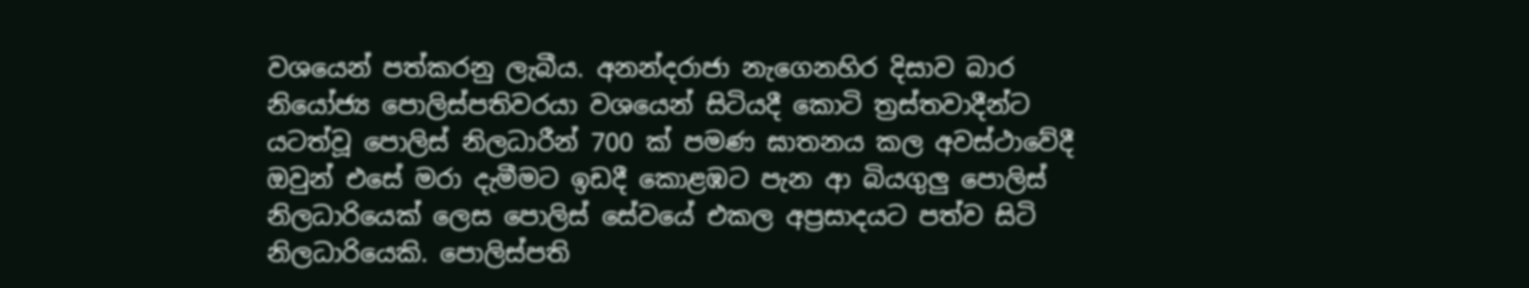වශයෙන් පත්කරනු ලැබීය. අනන්දරාජා නැගෙනහිර දිසාව බාර නියෝජ්‍ය පොලිස්පතිවරයා වශයෙන් සිටියදී කොටි ත්‍රස්තවාදීන්ට යටත්වූ පොලිස් නිලධාරීන් 700 ක් පමණ ඝාතනය කල අවස්ථාවේදී ඔවුන් එසේ මරා දැමීමට ඉඩදී කොළඹට පැන ආ බියගුලු පොලිස් නිලධාරියෙක් ලෙස පොලිස් සේවයේ එකල අප්‍රසාදයට පත්ව සිටි නිලධාරියෙකි. පොලිස්පති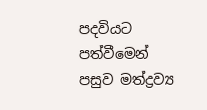පදවියට පත්වීමෙන් පසුව මත්ද්‍රව්‍ය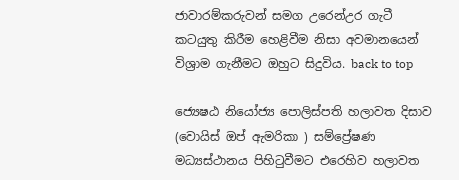ජාවාරම්කරුවන් සමග උරෙන්උර ගැටී කටයුතු කිරීම හෙළිවීම නිසා අවමානයෙන් විශ්‍රාම ගැනීමට ඔහුට සිදුවිය. back to top

ජ්‍යෙෂඨ නියෝජ්‍ය පොලිස්පති හලාවත දිසාව
(වොයිස් ඔප් ඇමරිකා ) සම්ප්‍රේෂණ මධ්‍යස්ථානය පිහිටුවීමට එරෙහිව හලාවත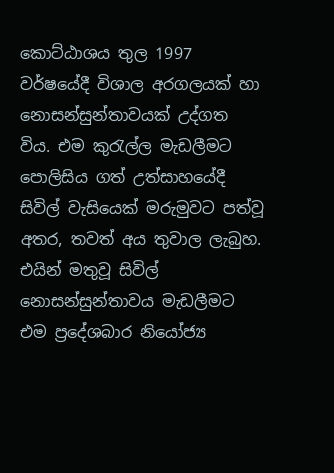කොට්ඨාශය තුල 1997 වර්ෂයේදී විශාල අරගලයක් හා නොසන්සුන්තාවයක් උද්ගත විය. එම කුරැල්ල මැඩලීමට පොලිසිය ගත් උත්සාහයේදී සිවිල් වැසියෙක් මරුමුවට පත්වූ අතර, තවත් අය තුවාල ලැබුහ. එයින් මතුවූ සිවිල් නොසන්සුන්තාවය මැඩලීමට එම ප්‍රදේශබාර නියෝජ්‍ය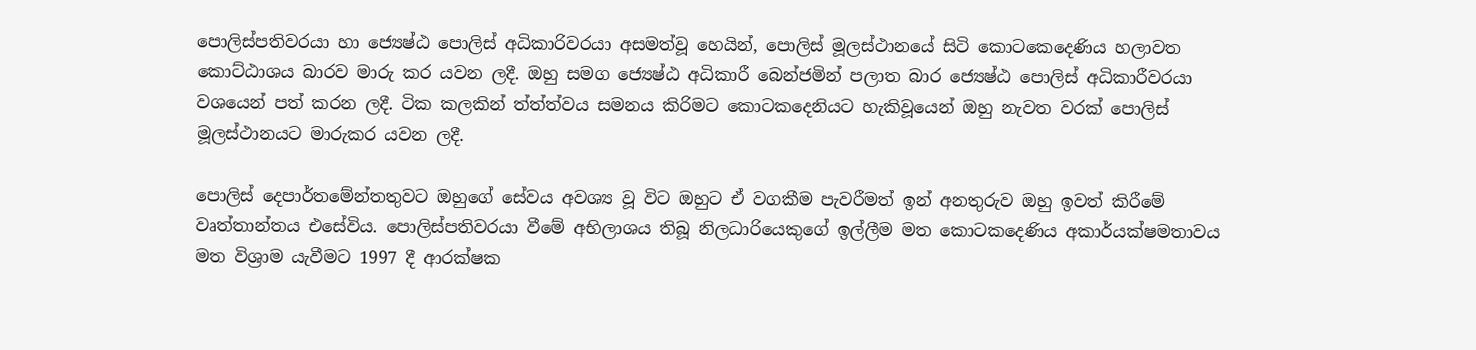පොලිස්පතිවරයා හා ජ්‍යෙෂ්ඨ පොලිස් අධිකාරිවරයා අසමත්වූ හෙයින්, පොලිස් මූලස්ථානයේ සිටි කොටකෙදෙණිය හලාවත කොට්ඨාශය බාරව මාරු කර යවන ලදී. ඔහු සමග ජ්‍යෙෂ්ඨ අධිකාරී බෙන්ජමින් පලාත බාර ජ්‍යෙෂ්ඨ පොලිස් අධිකාරීවරයා වශයෙන් පත් කරන ලදී. ටික කලකින් ත්ත්ත්වය සමනය කිරිමට කොටකදෙනියට හැකිවූයෙන් ඔහු නැවත වරක් පොලිස් මූලස්ථානයට මාරුකර යවන ලදී.

පොලිස් දෙපාර්තමේන්තතුවට ඔහුගේ සේවය අවශ්‍ය වූ විට ඔහුට ඒ වගකීම පැවරීමත් ඉන් අනතුරුව ඔහු ඉවත් කිරීමේ වෘත්තාන්තය එසේවිය. පොලිස්පතිවරයා වීමේ අභිලාශය තිබූ නිලධාරියෙකුගේ ඉල්ලීම මත කොටකදෙණිය අකාර්යක්ෂමතාවය මත විශ්‍රාම යැවීමට 1997 දී ආරක්ෂක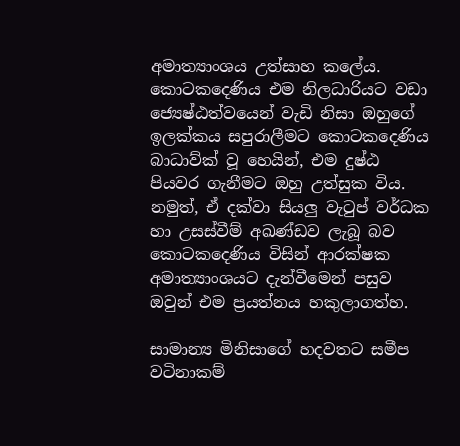අමාත්‍යාංශය උත්සාහ කලේය. කොටකදෙණිය එම නිලධාරියට වඩා ජ්‍යෙෂ්ඨත්වයෙන් වැඩි නිසා ඔහුගේ ඉලක්කය සපුරාලීමට කොටකදෙණිය බාධාව්ක් වූ හෙයින්, එම දුෂ්ඨ පියවර ගැනීමට ඔහු උත්සුක විය. නමුත්, ඒ දක්වා සියලු වැටුප් වර්ධක හා උසස්වීම් අඛණ්ඩව ලැබූ බව කොටකදෙණිය විසින් ආරක්ෂක අමාත්‍යාංශයට දැන්වීමෙන් පසුව ඔවුන් එම ප්‍රයත්නය හකුලාගත්හ.

සාමාන්‍ය මිනිසාගේ හදවතට සමීප වටිනාකම්‍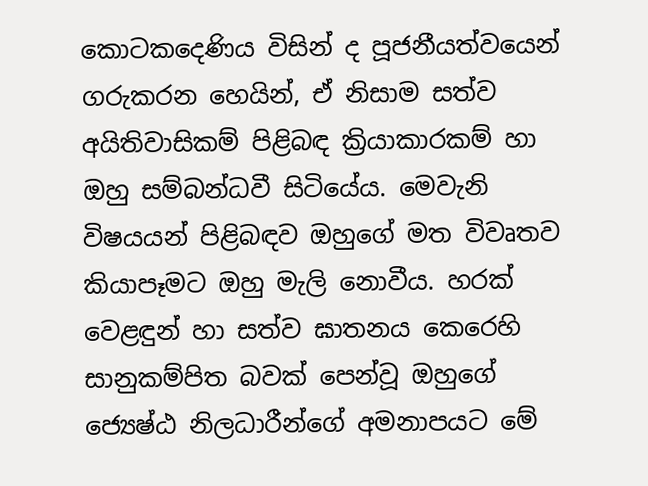කොටකදෙණිය විසින් ද පූජනීයත්වයෙන් ගරුකරන හෙයින්, ඒ නිසාම සත්ව අයිතිවාසිකම් පිළිබඳ ක්‍රියාකාරකම් හා ඔහු සම්බන්ධවී සිටියේය. මෙවැනි විෂයයන් පිළිබඳව ඔහුගේ මත විවෘතව කියාපෑමට ඔහු මැලි නොවීය. හරක් වෙළඳුන් හා සත්ව ඝාතනය කෙරෙහි සානුකම්පිත බවක් පෙන්වූ ඔහුගේ ජ්‍යෙෂ්ඨ නිලධාරීන්ගේ අමනාපයට මේ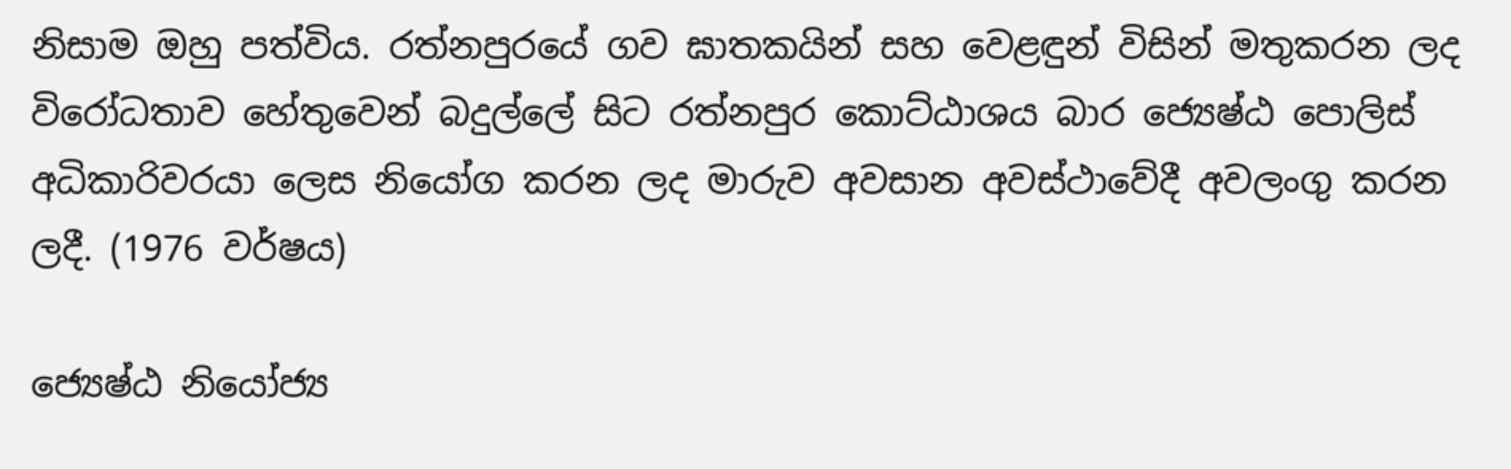නිසාම ඔහු පත්විය. රත්නපුරයේ ගව ඝාතකයින් සහ වෙළඳුන් විසින් මතුකරන ලද විරෝධතාව හේතුවෙන් බදුල්ලේ සිට රත්නපුර කොට්ඨාශය බාර ජ්‍යෙෂ්ඨ පොලිස් අධිකාරිවරයා ලෙස නියෝග කරන ලද මාරුව අවසාන අවස්ථාවේදී අවලංගු කරන ලදී. (1976 වර්ෂය)

ජ්‍යෙෂ්ඨ නියෝජ්‍ය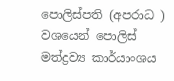පොලිස්පති (අපරාධ ) වශයෙන් පොලිස් මත්ද්‍රව්‍ය කාර්යාංශය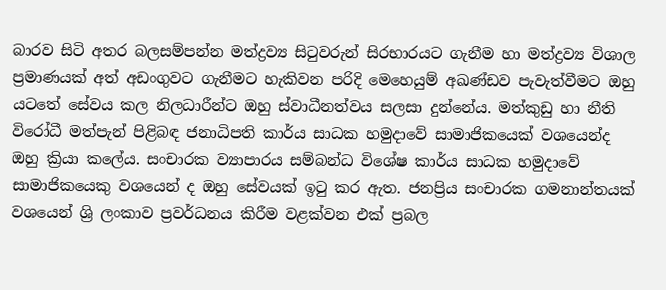බාරව සිටි අතර බලසම්පන්න මත්ද්‍රව්‍ය සිටුවරුන් සිරභාරයට ගැනීම හා මත්ද්‍රව්‍ය විශාල ප්‍රමාණයක් අත් අඩංගුවට ගැනීමට හැකිවන පරිදි මෙහෙයුම් අඛණ්ඩව පැවැත්වීමට ඔහු යටතේ සේවය කල නිලධාරීන්ට ඔහු ස්වාධීනත්වය සලසා දුන්නේය. මත්කුඩු හා නීති විරෝධී මත්පැන් පිළිබඳ ජනාධිපති කාර්ය සාධක හමුදාවේ සාමාජිකයෙක් වශයෙන්ද ඔහු ක්‍රියා කලේය. සංචාරක ව්‍යාපාරය සම්බන්ධ විශේෂ කාර්ය සාධක හමුදාවේ සාමාජිකයෙකු වශයෙන් ද ඔහු සේවයක් ඉටු කර ඇත. ජනප්‍රිය සංචාරක ගමනාන්තයක් වශයෙන් ශ්‍රි ලංකාව ප්‍රවර්ධනය කිරීම වළක්වන එක් ප්‍රබල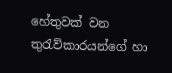හේතුවක් වන තුරැව්කාරයන්ගේ හා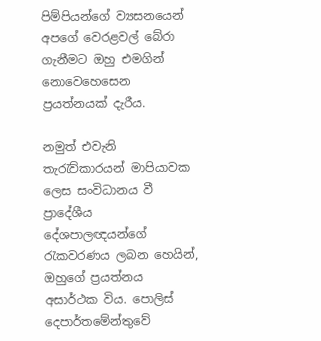පිම්පියන්ගේ ව්‍යසනයෙන් අපගේ වෙරළවල් බේරා ගැනීමට ඔහු එමගින් නොවෙහෙසෙන ප්‍රයත්නයක් දැරීය.

නමුත් එවැනි තැරැව්කාරයන් මාපියාවක ලෙස සංවිධානය වී ප්‍රාදේශීය දේශපාලඥයන්ගේ රැකවරණය ලබන හෙයින්, ඔහුගේ ප්‍රයත්නය අසාර්ථක විය. පොලිස් දෙපාර්තමේන්තුවේ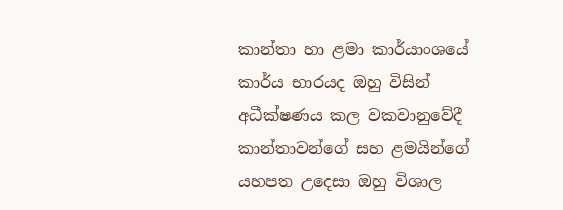කාන්තා හා ළමා කාර්යාංශයේ කාර්ය භාරයද ඔහු විසින් අධීක්ෂණය කල වකවානුවේදී කාන්තාවන්ගේ සහ ළමයින්ගේ යහපත උදෙසා ඔහු විශාල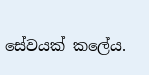සේවයක් කලේය.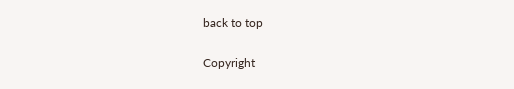back to top

Copyright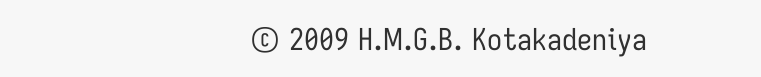© 2009 H.M.G.B. Kotakadeniya